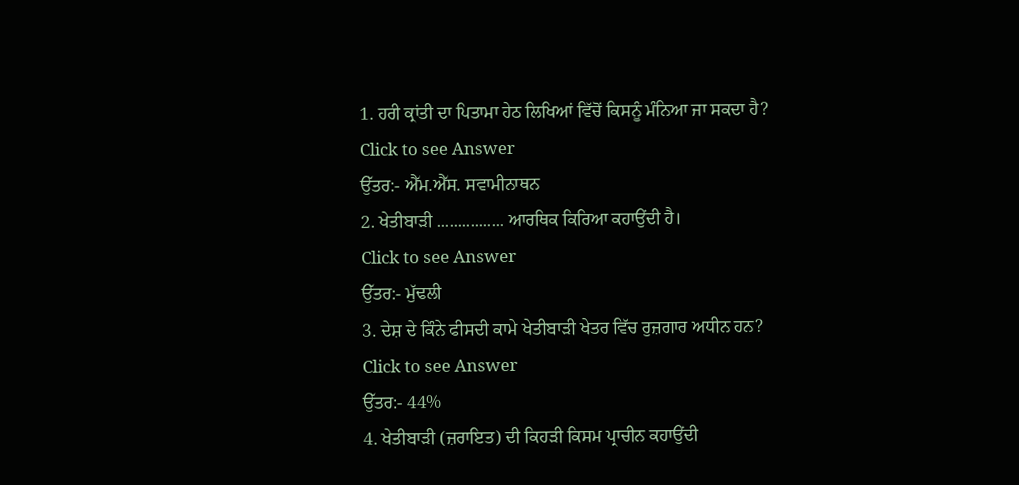1. ਹਰੀ ਕ੍ਰਾਂਤੀ ਦਾ ਪਿਤਾਮਾ ਹੇਠ ਲਿਖਿਆਂ ਵਿੱਚੋਂ ਕਿਸਨੂੰ ਮੰਨਿਆ ਜਾ ਸਕਦਾ ਹੈ?
Click to see Answer
ਉੱਤਰ:- ਐੱਮ.ਐੱਸ. ਸਵਾਮੀਨਾਥਨ
2. ਖੇਤੀਬਾੜੀ ................ ਆਰਥਿਕ ਕਿਰਿਆ ਕਹਾਉਂਦੀ ਹੈ।
Click to see Answer
ਉੱਤਰ:- ਮੁੱਢਲੀ
3. ਦੇਸ਼ ਦੇ ਕਿੰਨੇ ਫੀਸਦੀ ਕਾਮੇ ਖੇਤੀਬਾੜੀ ਖੇਤਰ ਵਿੱਚ ਰੁਜ਼ਗਾਰ ਅਧੀਨ ਹਨ?
Click to see Answer
ਉੱਤਰ:- 44%
4. ਖੇਤੀਬਾੜੀ (ਜ਼ਰਾਇਤ) ਦੀ ਕਿਹੜੀ ਕਿਸਮ ਪ੍ਰਾਚੀਨ ਕਹਾਉਂਦੀ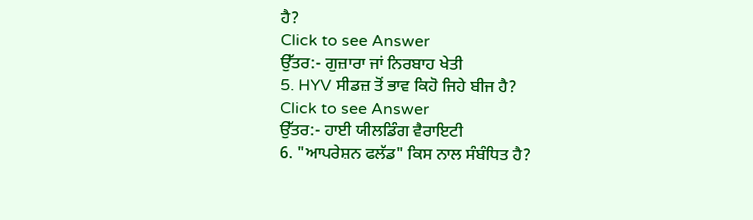ਹੈ?
Click to see Answer
ਉੱਤਰ:- ਗੁਜ਼ਾਰਾ ਜਾਂ ਨਿਰਬਾਹ ਖੇਤੀ
5. HYV ਸੀਡਜ਼ ਤੋਂ ਭਾਵ ਕਿਹੋ ਜਿਹੇ ਬੀਜ ਹੈ?
Click to see Answer
ਉੱਤਰ:- ਹਾਈ ਯੀਲਡਿੰਗ ਵੈਰਾਇਟੀ
6. "ਆਪਰੇਸ਼ਨ ਫਲੱਡ" ਕਿਸ ਨਾਲ ਸੰਬੰਧਿਤ ਹੈ?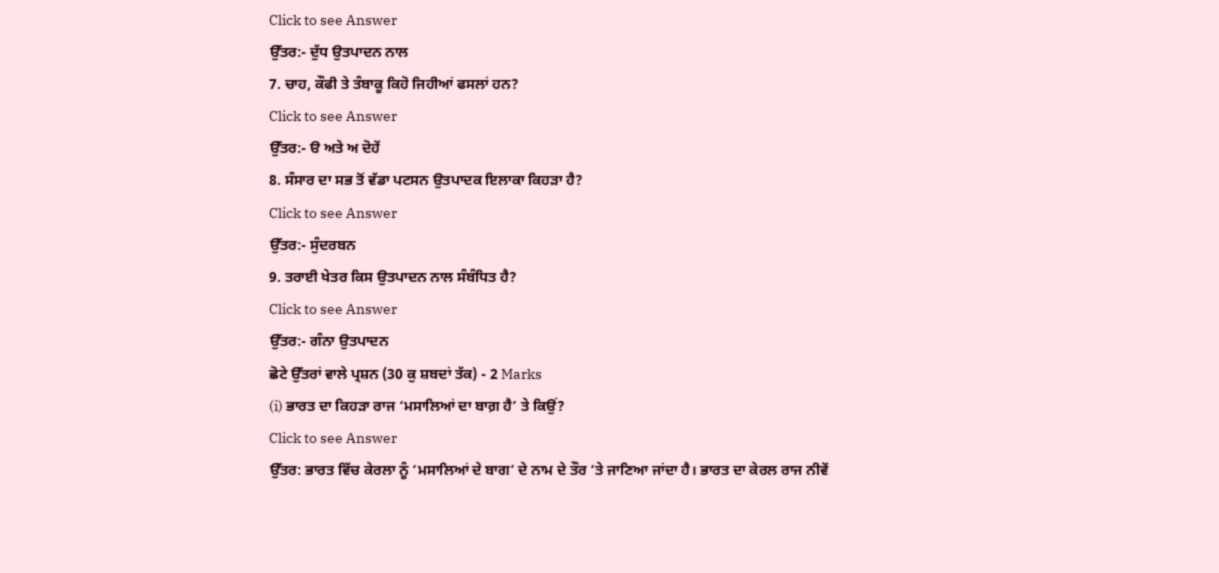Click to see Answer
ਉੱਤਰ:- ਦੁੱਧ ਉਤਪਾਦਨ ਨਾਲ
7. ਚਾਹ, ਕੌਫੀ ਤੇ ਤੰਬਾਕੂ ਕਿਹੋ ਜਿਹੀਆਂ ਫਸਲਾਂ ਹਨ?
Click to see Answer
ਉੱਤਰ:- ੳ ਅਤੇ ਅ ਦੋਹੇਂ
8. ਸੰਸਾਰ ਦਾ ਸਭ ਤੋਂ ਵੱਡਾ ਪਟਸਨ ਉਤਪਾਦਕ ਇਲਾਕਾ ਕਿਹੜਾ ਹੈ?
Click to see Answer
ਉੱਤਰ:- ਸੁੰਦਰਬਨ
9. ਤਰਾਈ ਖੇਤਰ ਕਿਸ ਉਤਪਾਦਨ ਨਾਲ ਸੰਬੰਧਿਤ ਹੈ?
Click to see Answer
ਉੱਤਰ:- ਗੰਨਾ ਉਤਪਾਦਨ
ਛੋਟੇ ਉੱਤਰਾਂ ਵਾਲੇ ਪ੍ਰਸ਼ਨ (30 ਕੁ ਸ਼ਬਦਾਂ ਤੱਕ) - 2 Marks
(i) ਭਾਰਤ ਦਾ ਕਿਹੜਾ ਰਾਜ ‘ਮਸਾਲਿਆਂ ਦਾ ਬਾਗ਼ ਹੈ’ ਤੇ ਕਿਉਂ?
Click to see Answer
ਉੱਤਰ: ਭਾਰਤ ਵਿੱਚ ਕੇਰਲਾ ਨੂੰ ‘ਮਸਾਲਿਆਂ ਦੇ ਬਾਗ’ ਦੇ ਨਾਮ ਦੇ ਤੌਰ ‘ਤੇ ਜਾਣਿਆ ਜਾਂਦਾ ਹੈ। ਭਾਰਤ ਦਾ ਕੇਰਲ ਰਾਜ ਨੀਵੇਂ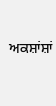ਅਕਸ਼ਾਂਸ਼ਾਂ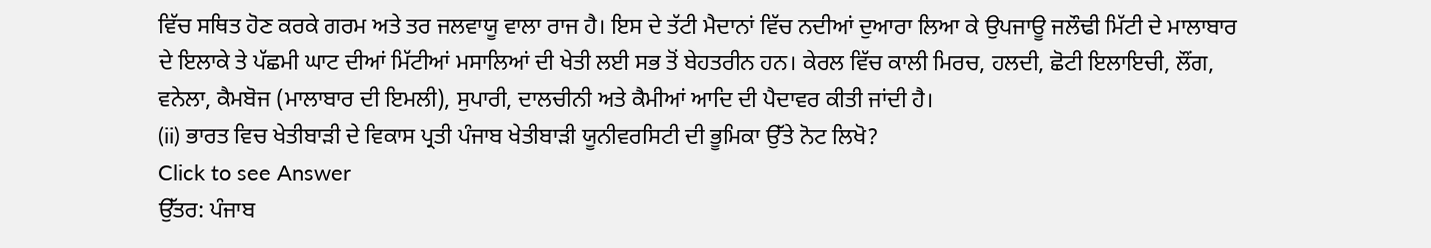ਵਿੱਚ ਸਥਿਤ ਹੋਣ ਕਰਕੇ ਗਰਮ ਅਤੇ ਤਰ ਜਲਵਾਯੂ ਵਾਲਾ ਰਾਜ ਹੈ। ਇਸ ਦੇ ਤੱਟੀ ਮੈਦਾਨਾਂ ਵਿੱਚ ਨਦੀਆਂ ਦੁਆਰਾ ਲਿਆ ਕੇ ਉਪਜਾਊ ਜਲੌਢੀ ਮਿੱਟੀ ਦੇ ਮਾਲਾਬਾਰ ਦੇ ਇਲਾਕੇ ਤੇ ਪੱਛਮੀ ਘਾਟ ਦੀਆਂ ਮਿੱਟੀਆਂ ਮਸਾਲਿਆਂ ਦੀ ਖੇਤੀ ਲਈ ਸਭ ਤੋਂ ਬੇਹਤਰੀਨ ਹਨ। ਕੇਰਲ ਵਿੱਚ ਕਾਲੀ ਮਿਰਚ, ਹਲਦੀ, ਛੋਟੀ ਇਲਾਇਚੀ, ਲੌਂਗ, ਵਨੇਲਾ, ਕੈਮਬੋਜ (ਮਾਲਾਬਾਰ ਦੀ ਇਮਲੀ), ਸੁਪਾਰੀ, ਦਾਲਚੀਨੀ ਅਤੇ ਕੈਮੀਆਂ ਆਦਿ ਦੀ ਪੈਦਾਵਰ ਕੀਤੀ ਜਾਂਦੀ ਹੈ।
(ii) ਭਾਰਤ ਵਿਚ ਖੇਤੀਬਾੜੀ ਦੇ ਵਿਕਾਸ ਪ੍ਰਤੀ ਪੰਜਾਬ ਖੇਤੀਬਾੜੀ ਯੂਨੀਵਰਸਿਟੀ ਦੀ ਭੂਮਿਕਾ ਉੱਤੇ ਨੋਟ ਲਿਖੋ?
Click to see Answer
ਉੱਤਰ: ਪੰਜਾਬ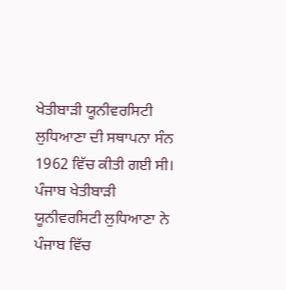ਖੇਤੀਬਾੜੀ ਯੂਨੀਵਰਸਿਟੀ ਲੁਧਿਆਣਾ ਦੀ ਸਥਾਪਨਾ ਸੰਨ 1962 ਵਿੱਚ ਕੀਤੀ ਗਈ ਸੀ। ਪੰਜਾਬ ਖੇਤੀਬਾੜੀ ਯੂਨੀਵਰਸਿਟੀ ਲੁਧਿਆਣਾ ਨੇ ਪੰਜਾਬ ਵਿੱਚ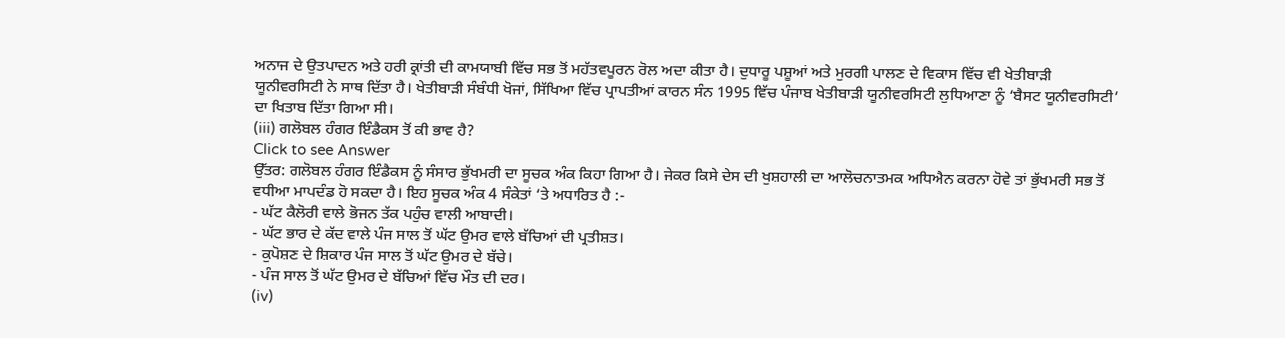ਅਨਾਜ ਦੇ ਉਤਪਾਦਨ ਅਤੇ ਹਰੀ ਕ੍ਰਾਂਤੀ ਦੀ ਕਾਮਯਾਬੀ ਵਿੱਚ ਸਭ ਤੋਂ ਮਹੱਤਵਪੂਰਨ ਰੋਲ ਅਦਾ ਕੀਤਾ ਹੈ। ਦੁਧਾਰੂ ਪਸ਼ੂਆਂ ਅਤੇ ਮੁਰਗੀ ਪਾਲਣ ਦੇ ਵਿਕਾਸ ਵਿੱਚ ਵੀ ਖੇਤੀਬਾੜੀ ਯੂਨੀਵਰਸਿਟੀ ਨੇ ਸਾਥ ਦਿੱਤਾ ਹੈ। ਖੇਤੀਬਾੜੀ ਸੰਬੰਧੀ ਖੋਜਾਂ, ਸਿੱਖਿਆ ਵਿੱਚ ਪ੍ਰਾਪਤੀਆਂ ਕਾਰਨ ਸੰਨ 1995 ਵਿੱਚ ਪੰਜਾਬ ਖੇਤੀਬਾੜੀ ਯੂਨੀਵਰਸਿਟੀ ਲੁਧਿਆਣਾ ਨੂੰ ‘ਬੈਸਟ ਯੂਨੀਵਰਸਿਟੀ’ ਦਾ ਖਿਤਾਬ ਦਿੱਤਾ ਗਿਆ ਸੀ।
(iii) ਗਲੋਬਲ ਹੰਗਰ ਇੰਡੈਕਸ ਤੋਂ ਕੀ ਭਾਵ ਹੈ?
Click to see Answer
ਉੱਤਰ: ਗਲੋਬਲ ਹੰਗਰ ਇੰਡੈਕਸ ਨੂੰ ਸੰਸਾਰ ਭੁੱਖਮਰੀ ਦਾ ਸੂਚਕ ਅੰਕ ਕਿਹਾ ਗਿਆ ਹੈ। ਜੇਕਰ ਕਿਸੇ ਦੇਸ ਦੀ ਖੁਸ਼ਹਾਲੀ ਦਾ ਆਲੋਚਨਾਤਮਕ ਅਧਿਐਨ ਕਰਨਾ ਹੋਵੇ ਤਾਂ ਭੁੱਖਮਰੀ ਸਭ ਤੋਂ ਵਧੀਆ ਮਾਪਦੰਡ ਹੋ ਸਕਦਾ ਹੈ। ਇਹ ਸੂਚਕ ਅੰਕ 4 ਸੰਕੇਤਾਂ ‘ਤੇ ਅਧਾਰਿਤ ਹੈ :-
- ਘੱਟ ਕੈਲੋਰੀ ਵਾਲੇ ਭੋਜਨ ਤੱਕ ਪਹੁੰਚ ਵਾਲੀ ਆਬਾਦੀ।
- ਘੱਟ ਭਾਰ ਦੇ ਕੱਦ ਵਾਲੇ ਪੰਜ ਸਾਲ ਤੋਂ ਘੱਟ ਉਮਰ ਵਾਲੇ ਬੱਚਿਆਂ ਦੀ ਪ੍ਰਤੀਸ਼ਤ।
- ਕੁਪੋਸ਼ਣ ਦੇ ਸ਼ਿਕਾਰ ਪੰਜ ਸਾਲ ਤੋਂ ਘੱਟ ਉਮਰ ਦੇ ਬੱਚੇ।
- ਪੰਜ ਸਾਲ ਤੋਂ ਘੱਟ ਉਮਰ ਦੇ ਬੱਚਿਆਂ ਵਿੱਚ ਮੌਤ ਦੀ ਦਰ।
(iv)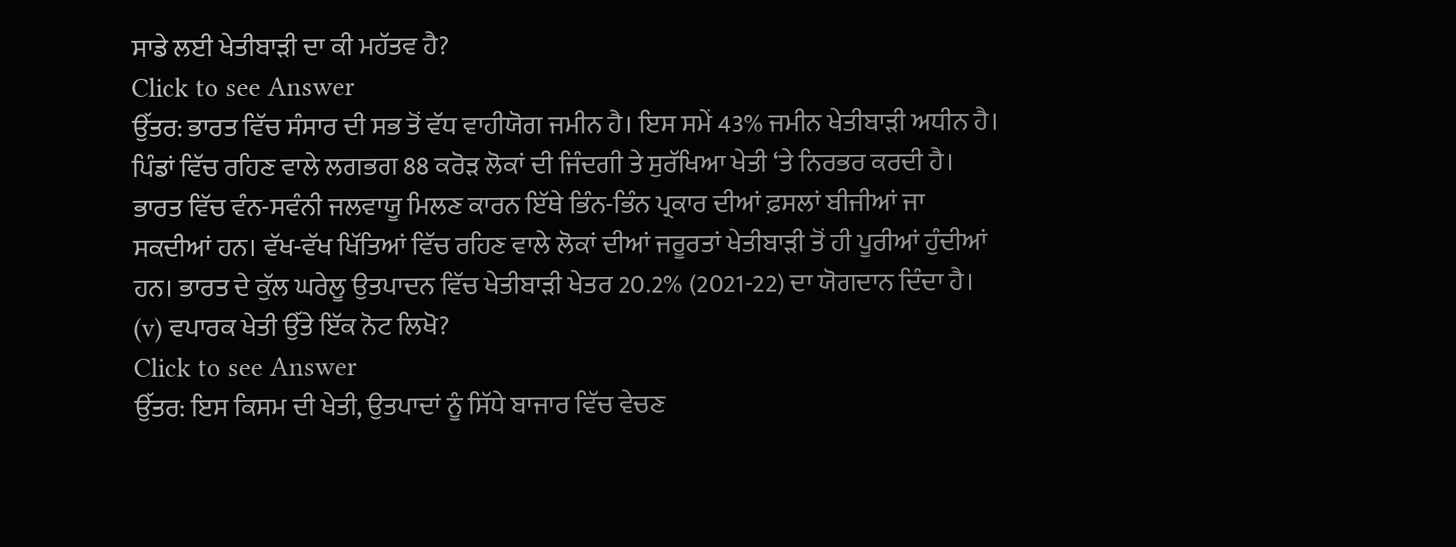ਸਾਡੇ ਲਈ ਖੇਤੀਬਾੜੀ ਦਾ ਕੀ ਮਹੱਤਵ ਹੈ?
Click to see Answer
ਉੱਤਰ: ਭਾਰਤ ਵਿੱਚ ਸੰਸਾਰ ਦੀ ਸਭ ਤੋਂ ਵੱਧ ਵਾਹੀਯੋਗ ਜਮੀਨ ਹੈ। ਇਸ ਸਮੇਂ 43% ਜਮੀਨ ਖੇਤੀਬਾੜੀ ਅਧੀਨ ਹੈ। ਪਿੰਡਾਂ ਵਿੱਚ ਰਹਿਣ ਵਾਲੇ ਲਗਭਗ 88 ਕਰੋੜ ਲੋਕਾਂ ਦੀ ਜਿੰਦਗੀ ਤੇ ਸੁਰੱਖਿਆ ਖੇਤੀ ‘ਤੇ ਨਿਰਭਰ ਕਰਦੀ ਹੈ। ਭਾਰਤ ਵਿੱਚ ਵੰਨ-ਸਵੰਨੀ ਜਲਵਾਯੂ ਮਿਲਣ ਕਾਰਨ ਇੱਥੇ ਭਿੰਨ-ਭਿੰਨ ਪ੍ਰਕਾਰ ਦੀਆਂ ਫ਼ਸਲਾਂ ਬੀਜੀਆਂ ਜਾ ਸਕਦੀਆਂ ਹਨ। ਵੱਖ-ਵੱਖ ਖਿੱਤਿਆਂ ਵਿੱਚ ਰਹਿਣ ਵਾਲੇ ਲੋਕਾਂ ਦੀਆਂ ਜਰੂਰਤਾਂ ਖੇਤੀਬਾੜੀ ਤੋਂ ਹੀ ਪੂਰੀਆਂ ਹੁੰਦੀਆਂ ਹਨ। ਭਾਰਤ ਦੇ ਕੁੱਲ ਘਰੇਲੂ ਉਤਪਾਦਨ ਵਿੱਚ ਖੇਤੀਬਾੜੀ ਖੇਤਰ 20.2% (2021-22) ਦਾ ਯੋਗਦਾਨ ਦਿੰਦਾ ਹੈ।
(v) ਵਪਾਰਕ ਖੇਤੀ ਉੱਤੇ ਇੱਕ ਨੋਟ ਲਿਖੋ?
Click to see Answer
ਉੱਤਰ: ਇਸ ਕਿਸਮ ਦੀ ਖੇਤੀ, ਉਤਪਾਦਾਂ ਨੂੰ ਸਿੱਧੇ ਬਾਜਾਰ ਵਿੱਚ ਵੇਚਣ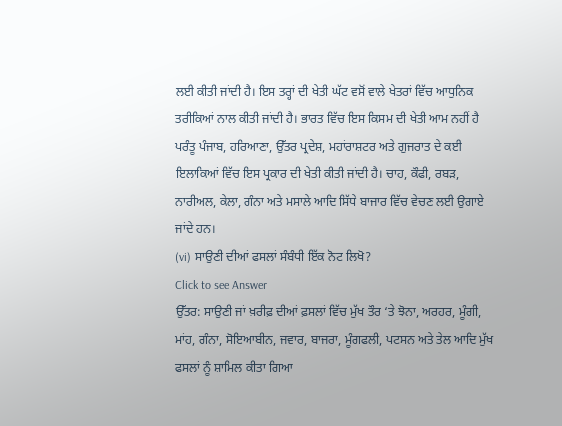ਲਈ ਕੀਤੀ ਜਾਂਦੀ ਹੈ। ਇਸ ਤਰ੍ਹਾਂ ਦੀ ਖੇਤੀ ਘੱਟ ਵਸੋਂ ਵਾਲੇ ਖੇਤਰਾਂ ਵਿੱਚ ਆਧੁਨਿਕ ਤਰੀਕਿਆਂ ਨਾਲ ਕੀਤੀ ਜਾਂਦੀ ਹੈ। ਭਾਰਤ ਵਿੱਚ ਇਸ ਕਿਸਮ ਦੀ ਖੇਤੀ ਆਮ ਨਹੀਂ ਹੈ ਪਰੰਤੂ ਪੰਜਾਬ, ਹਰਿਆਣਾ, ਉੱਤਰ ਪ੍ਰਦੇਸ਼, ਮਹਾਂਰਾਸ਼ਟਰ ਅਤੇ ਗੁਜਰਾਤ ਦੇ ਕਈ ਇਲਾਕਿਆਂ ਵਿੱਚ ਇਸ ਪ੍ਰਕਾਰ ਦੀ ਖੇਤੀ ਕੀਤੀ ਜਾਂਦੀ ਹੈ। ਚਾਹ, ਕੌਫੀ, ਰਬੜ, ਨਾਰੀਅਲ, ਕੇਲਾ, ਗੰਨਾ ਅਤੇ ਮਸਾਲੇ ਆਦਿ ਸਿੱਧੇ ਬਾਜਾਰ ਵਿੱਚ ਵੇਚਣ ਲਈ ਉਗਾਏ ਜਾਂਦੇ ਹਨ।
(vi) ਸਾਉਣੀ ਦੀਆਂ ਫਸਲਾਂ ਸੰਬੰਧੀ ਇੱਕ ਨੋਟ ਲਿਖੋ?
Click to see Answer
ਉੱਤਰ: ਸਾਉਣੀ ਜਾਂ ਖ਼ਰੀਫ਼ ਦੀਆਂ ਫ਼ਸਲਾਂ ਵਿੱਚ ਮੁੱਖ ਤੌਰ ‘ਤੇ ਝੋਨਾ, ਅਰਹਰ, ਮੂੰਗੀ, ਮਾਂਹ, ਗੰਨਾ, ਸੋਇਆਬੀਨ, ਜਵਾਰ, ਬਾਜਰਾ, ਮੂੰਗਫਲੀ, ਪਟਸਨ ਅਤੇ ਤੇਲ ਆਦਿ ਮੁੱਖ ਫਸਲਾਂ ਨੂੰ ਸ਼ਾਮਿਲ ਕੀਤਾ ਗਿਆ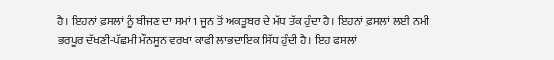ਹੈ। ਇਹਨਾਂ ਫ਼ਸਲਾਂ ਨੂੰ ਬੀਜਣ ਦਾ ਸਮਾਂ 1 ਜੂਨ ਤੋਂ ਅਕਤੂਬਰ ਦੇ ਮੱਧ ਤੱਕ ਹੁੰਦਾ ਹੈ। ਇਹਨਾਂ ਫ਼ਸਲਾਂ ਲਈ ਨਮੀ ਭਰਪੂਰ ਦੱਖਣੀ-ਪੱਛਮੀ ਮੌਨਸੂਨ ਵਰਖਾ ਕਾਫੀ ਲਾਭਦਾਇਕ ਸਿੱਧ ਹੁੰਦੀ ਹੈ। ਇਹ ਫਸਲਾਂ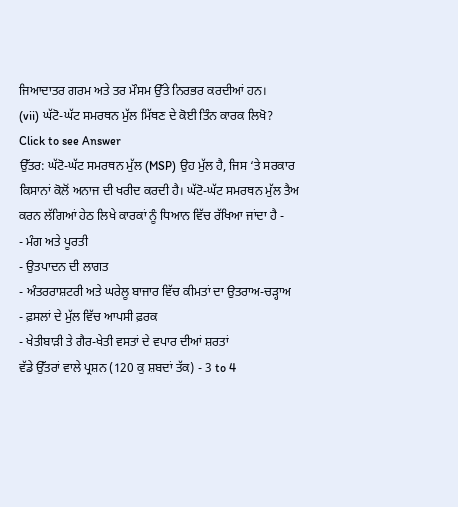ਜਿਆਦਾਤਰ ਗਰਮ ਅਤੇ ਤਰ ਮੌਸਮ ਉੱਤੇ ਨਿਰਭਰ ਕਰਦੀਆਂ ਹਨ।
(vii) ਘੱਟੋ-ਘੱਟ ਸਮਰਥਨ ਮੁੱਲ ਮਿੱਥਣ ਦੇ ਕੋਈ ਤਿੰਨ ਕਾਰਕ ਲਿਖੋ?
Click to see Answer
ਉੱਤਰ: ਘੱਟੋ-ਘੱਟ ਸਮਰਥਨ ਮੁੱਲ (MSP) ਉਹ ਮੁੱਲ ਹੈ, ਜਿਸ ‘ਤੇ ਸਰਕਾਰ ਕਿਸਾਨਾਂ ਕੋਲੋਂ ਅਨਾਜ ਦੀ ਖਰੀਦ ਕਰਦੀ ਹੈ। ਘੱਟੋ-ਘੱਟ ਸਮਰਥਨ ਮੁੱਲ ਤੈਅ ਕਰਨ ਲੱਗਿਆਂ ਹੇਠ ਲਿਖੇ ਕਾਰਕਾਂ ਨੂੰ ਧਿਆਨ ਵਿੱਚ ਰੱਖਿਆ ਜਾਂਦਾ ਹੈ -
- ਮੰਗ ਅਤੇ ਪੂਰਤੀ
- ਉਤਪਾਦਨ ਦੀ ਲਾਗਤ
- ਅੰਤਰਰਾਸ਼ਟਰੀ ਅਤੇ ਘਰੇਲੂ ਬਾਜਾਰ ਵਿੱਚ ਕੀਮਤਾਂ ਦਾ ਉਤਰਾਅ-ਚੜ੍ਹਾਅ
- ਫ਼ਸਲਾਂ ਦੇ ਮੁੱਲ ਵਿੱਚ ਆਪਸੀ ਫ਼ਰਕ
- ਖੇਤੀਬਾੜੀ ਤੇ ਗੈਰ-ਖੇਤੀ ਵਸਤਾਂ ਦੇ ਵਪਾਰ ਦੀਆਂ ਸ਼ਰਤਾਂ
ਵੱਡੇ ਉੱਤਰਾਂ ਵਾਲੇ ਪ੍ਰਸ਼ਨ (120 ਕੁ ਸ਼ਬਦਾਂ ਤੱਕ) - 3 to 4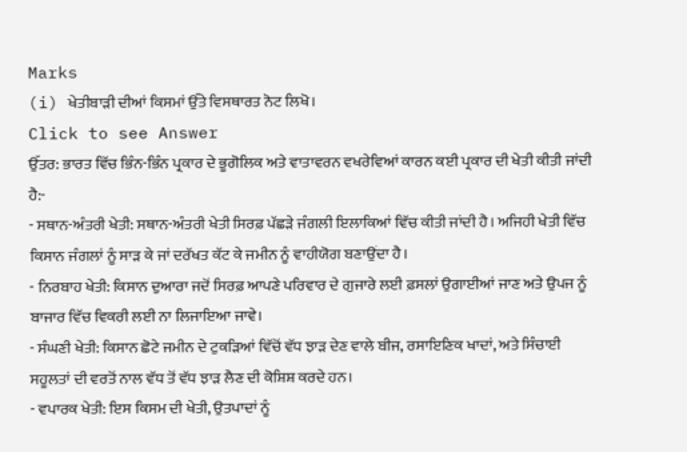Marks
(i) ਖੇਤੀਬਾੜੀ ਦੀਆਂ ਕਿਸਮਾਂ ਉੱਤੇ ਵਿਸਥਾਰਤ ਨੋਟ ਲਿਖੋ।
Click to see Answer
ਉੱਤਰ: ਭਾਰਤ ਵਿੱਚ ਭਿੰਨ-ਭਿੰਨ ਪ੍ਰਕਾਰ ਦੇ ਭੂਗੋਲਿਕ ਅਤੇ ਵਾਤਾਵਰਨ ਵਖਰੇਵਿਆਂ ਕਾਰਨ ਕਈ ਪ੍ਰਕਾਰ ਦੀ ਖੇਤੀ ਕੀਤੀ ਜਾਂਦੀ ਹੈ:-
- ਸਥਾਨ-ਅੰਤਰੀ ਖੇਤੀ: ਸਥਾਨ-ਅੰਤਰੀ ਖੇਤੀ ਸਿਰਫ਼ ਪੱਛੜੇ ਜੰਗਲੀ ਇਲਾਕਿਆਂ ਵਿੱਚ ਕੀਤੀ ਜਾਂਦੀ ਹੈ। ਅਜਿਹੀ ਖੇਤੀ ਵਿੱਚ ਕਿਸਾਨ ਜੰਗਲਾਂ ਨੂੰ ਸਾੜ ਕੇ ਜਾਂ ਦਰੱਖਤ ਕੱਟ ਕੇ ਜਮੀਨ ਨੂੰ ਵਾਹੀਯੋਗ ਬਣਾਉਂਦਾ ਹੈ।
- ਨਿਰਬਾਹ ਖੇਤੀ: ਕਿਸਾਨ ਦੁਆਰਾ ਜਦੋਂ ਸਿਰਫ਼ ਆਪਣੇ ਪਰਿਵਾਰ ਦੇ ਗੁਜਾਰੇ ਲਈ ਫ਼ਸਲਾਂ ਉਗਾਈਆਂ ਜਾਣ ਅਤੇ ਉਪਜ ਨੂੰ ਬਾਜਾਰ ਵਿੱਚ ਵਿਕਰੀ ਲਈ ਨਾ ਲਿਜਾਇਆ ਜਾਵੇ।
- ਸੰਘਣੀ ਖੇਤੀ: ਕਿਸਾਨ ਛੋਟੇ ਜਮੀਨ ਦੇ ਟੁਕੜਿਆਂ ਵਿੱਚੋਂ ਵੱਧ ਝਾੜ ਦੇਣ ਵਾਲੇ ਬੀਜ, ਰਸਾਇਣਿਕ ਖਾਦਾਂ, ਅਤੇ ਸਿੰਚਾਈ ਸਹੂਲਤਾਂ ਦੀ ਵਰਤੋਂ ਨਾਲ ਵੱਧ ਤੋਂ ਵੱਧ ਝਾੜ ਲੈਣ ਦੀ ਕੋਸ਼ਿਸ਼ ਕਰਦੇ ਹਨ।
- ਵਪਾਰਕ ਖੇਤੀ: ਇਸ ਕਿਸਮ ਦੀ ਖੇਤੀ, ਉਤਪਾਦਾਂ ਨੂੰ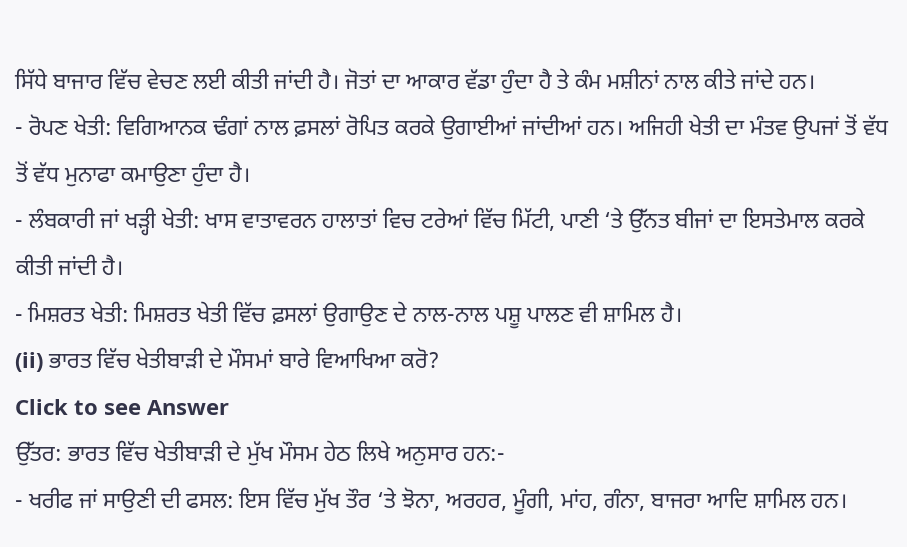ਸਿੱਧੇ ਬਾਜਾਰ ਵਿੱਚ ਵੇਚਣ ਲਈ ਕੀਤੀ ਜਾਂਦੀ ਹੈ। ਜੋਤਾਂ ਦਾ ਆਕਾਰ ਵੱਡਾ ਹੁੰਦਾ ਹੈ ਤੇ ਕੰਮ ਮਸ਼ੀਨਾਂ ਨਾਲ ਕੀਤੇ ਜਾਂਦੇ ਹਨ।
- ਰੋਪਣ ਖੇਤੀ: ਵਿਗਿਆਨਕ ਢੰਗਾਂ ਨਾਲ ਫ਼ਸਲਾਂ ਰੋਪਿਤ ਕਰਕੇ ਉਗਾਈਆਂ ਜਾਂਦੀਆਂ ਹਨ। ਅਜਿਹੀ ਖੇਤੀ ਦਾ ਮੰਤਵ ਉਪਜਾਂ ਤੋਂ ਵੱਧ ਤੋਂ ਵੱਧ ਮੁਨਾਫਾ ਕਮਾਉਣਾ ਹੁੰਦਾ ਹੈ।
- ਲੰਬਕਾਰੀ ਜਾਂ ਖੜ੍ਹੀ ਖੇਤੀ: ਖਾਸ ਵਾਤਾਵਰਨ ਹਾਲਾਤਾਂ ਵਿਚ ਟਰੇਆਂ ਵਿੱਚ ਮਿੱਟੀ, ਪਾਣੀ ‘ਤੇ ਉੱਨਤ ਬੀਜਾਂ ਦਾ ਇਸਤੇਮਾਲ ਕਰਕੇ ਕੀਤੀ ਜਾਂਦੀ ਹੈ।
- ਮਿਸ਼ਰਤ ਖੇਤੀ: ਮਿਸ਼ਰਤ ਖੇਤੀ ਵਿੱਚ ਫ਼ਸਲਾਂ ਉਗਾਉਣ ਦੇ ਨਾਲ-ਨਾਲ ਪਸ਼ੂ ਪਾਲਣ ਵੀ ਸ਼ਾਮਿਲ ਹੈ।
(ii) ਭਾਰਤ ਵਿੱਚ ਖੇਤੀਬਾੜੀ ਦੇ ਮੌਸਮਾਂ ਬਾਰੇ ਵਿਆਖਿਆ ਕਰੋ?
Click to see Answer
ਉੱਤਰ: ਭਾਰਤ ਵਿੱਚ ਖੇਤੀਬਾੜੀ ਦੇ ਮੁੱਖ ਮੌਸਮ ਹੇਠ ਲਿਖੇ ਅਨੁਸਾਰ ਹਨ:-
- ਖਰੀਫ ਜਾਂ ਸਾਉਣੀ ਦੀ ਫਸਲ: ਇਸ ਵਿੱਚ ਮੁੱਖ ਤੌਰ ‘ਤੇ ਝੋਨਾ, ਅਰਹਰ, ਮੂੰਗੀ, ਮਾਂਹ, ਗੰਨਾ, ਬਾਜਰਾ ਆਦਿ ਸ਼ਾਮਿਲ ਹਨ।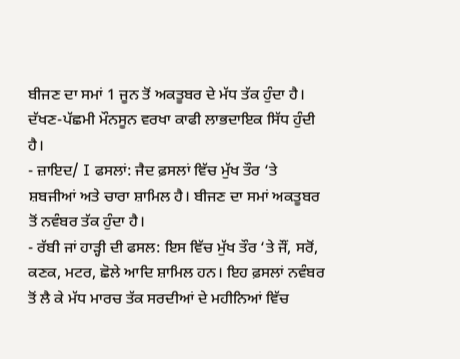ਬੀਜਣ ਦਾ ਸਮਾਂ 1 ਜੂਨ ਤੋਂ ਅਕਤੂਬਰ ਦੇ ਮੱਧ ਤੱਕ ਹੁੰਦਾ ਹੈ। ਦੱਖਣ-ਪੱਛਮੀ ਮੌਨਸੂਨ ਵਰਖਾ ਕਾਫੀ ਲਾਭਦਾਇਕ ਸਿੱਧ ਹੁੰਦੀ ਹੈ।
- ਜ਼ਾਇਦ/ I ਫਸਲਾਂ: ਜੈਦ ਫ਼ਸਲਾਂ ਵਿੱਚ ਮੁੱਖ ਤੌਰ ‘ਤੇ ਸ਼ਬਜੀਆਂ ਅਤੇ ਚਾਰਾ ਸ਼ਾਮਿਲ ਹੈ। ਬੀਜਣ ਦਾ ਸਮਾਂ ਅਕਤੂਬਰ ਤੋਂ ਨਵੰਬਰ ਤੱਕ ਹੁੰਦਾ ਹੈ।
- ਰੱਬੀ ਜਾਂ ਹਾੜ੍ਹੀ ਦੀ ਫਸਲ: ਇਸ ਵਿੱਚ ਮੁੱਖ ਤੌਰ ‘ਤੇ ਜੌਂ, ਸਰੋਂ, ਕਣਕ, ਮਟਰ, ਛੋਲੇ ਆਦਿ ਸ਼ਾਮਿਲ ਹਨ। ਇਹ ਫ਼ਸਲਾਂ ਨਵੰਬਰ ਤੋਂ ਲੈ ਕੇ ਮੱਧ ਮਾਰਚ ਤੱਕ ਸਰਦੀਆਂ ਦੇ ਮਹੀਨਿਆਂ ਵਿੱਚ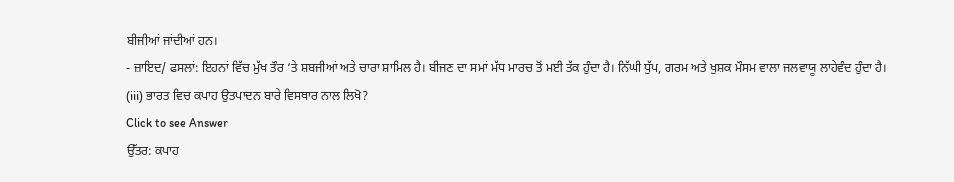ਬੀਜੀਆਂ ਜਾਂਦੀਆਂ ਹਨ।
- ਜ਼ਾਇਦ/ ਫਸਲਾਂ: ਇਹਨਾਂ ਵਿੱਚ ਮੁੱਖ ਤੌਰ ‘ਤੇ ਸ਼ਬਜੀਆਂ ਅਤੇ ਚਾਰਾ ਸ਼ਾਮਿਲ ਹੈ। ਬੀਜਣ ਦਾ ਸਮਾਂ ਮੱਧ ਮਾਰਚ ਤੋਂ ਮਈ ਤੱਕ ਹੁੰਦਾ ਹੈ। ਨਿੱਘੀ ਧੁੱਪ, ਗਰਮ ਅਤੇ ਖੁਸ਼ਕ ਮੌਸਮ ਵਾਲਾ ਜਲਵਾਯੂ ਲਾਹੇਵੰਦ ਹੁੰਦਾ ਹੈ।
(iii) ਭਾਰਤ ਵਿਚ ਕਪਾਹ ਉਤਪਾਦਨ ਬਾਰੇ ਵਿਸਥਾਰ ਨਾਲ ਲਿਖੋ?
Click to see Answer
ਉੱਤਰ: ਕਪਾਹ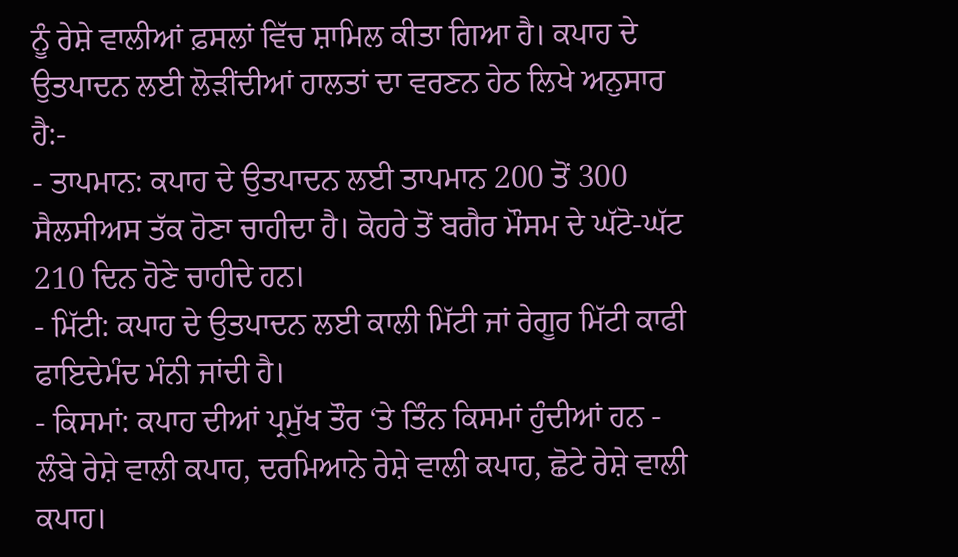ਨੂੰ ਰੇਸ਼ੇ ਵਾਲੀਆਂ ਫ਼ਸਲਾਂ ਵਿੱਚ ਸ਼ਾਮਿਲ ਕੀਤਾ ਗਿਆ ਹੈ। ਕਪਾਹ ਦੇ ਉਤਪਾਦਨ ਲਈ ਲੋੜੀਂਦੀਆਂ ਹਾਲਤਾਂ ਦਾ ਵਰਣਨ ਹੇਠ ਲਿਖੇ ਅਨੁਸਾਰ ਹੈ:-
- ਤਾਪਮਾਨ: ਕਪਾਹ ਦੇ ਉਤਪਾਦਨ ਲਈ ਤਾਪਮਾਨ 200 ਤੋਂ 300 ਸੈਲਸੀਅਸ ਤੱਕ ਹੋਣਾ ਚਾਹੀਦਾ ਹੈ। ਕੋਹਰੇ ਤੋਂ ਬਗੈਰ ਮੌਸਮ ਦੇ ਘੱਟੋ-ਘੱਟ 210 ਦਿਨ ਹੋਣੇ ਚਾਹੀਦੇ ਹਨ।
- ਮਿੱਟੀ: ਕਪਾਹ ਦੇ ਉਤਪਾਦਨ ਲਈ ਕਾਲੀ ਮਿੱਟੀ ਜਾਂ ਰੇਗੂਰ ਮਿੱਟੀ ਕਾਫੀ ਫਾਇਦੇਮੰਦ ਮੰਨੀ ਜਾਂਦੀ ਹੈ।
- ਕਿਸਮਾਂ: ਕਪਾਹ ਦੀਆਂ ਪ੍ਰਮੁੱਖ ਤੌਰ ‘ਤੇ ਤਿੰਨ ਕਿਸਮਾਂ ਹੁੰਦੀਆਂ ਹਨ - ਲੰਬੇ ਰੇਸ਼ੇ ਵਾਲੀ ਕਪਾਹ, ਦਰਮਿਆਨੇ ਰੇਸ਼ੇ ਵਾਲੀ ਕਪਾਹ, ਛੋਟੇ ਰੇਸ਼ੇ ਵਾਲੀ ਕਪਾਹ।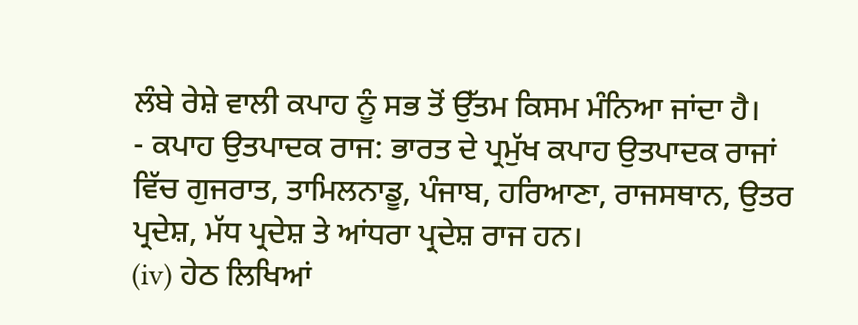ਲੰਬੇ ਰੇਸ਼ੇ ਵਾਲੀ ਕਪਾਹ ਨੂੰ ਸਭ ਤੋਂ ਉੱਤਮ ਕਿਸਮ ਮੰਨਿਆ ਜਾਂਦਾ ਹੈ।
- ਕਪਾਹ ਉਤਪਾਦਕ ਰਾਜ: ਭਾਰਤ ਦੇ ਪ੍ਰਮੁੱਖ ਕਪਾਹ ਉਤਪਾਦਕ ਰਾਜਾਂ ਵਿੱਚ ਗੁਜਰਾਤ, ਤਾਮਿਲਨਾਡੂ, ਪੰਜਾਬ, ਹਰਿਆਣਾ, ਰਾਜਸਥਾਨ, ਉਤਰ ਪ੍ਰਦੇਸ਼, ਮੱਧ ਪ੍ਰਦੇਸ਼ ਤੇ ਆਂਧਰਾ ਪ੍ਰਦੇਸ਼ ਰਾਜ ਹਨ।
(iv) ਹੇਠ ਲਿਖਿਆਂ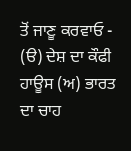ਤੋਂ ਜਾਣੂ ਕਰਵਾਓ - (ੳ) ਦੇਸ਼ ਦਾ ਕੌਫੀ ਹਾਊਸ (ਅ) ਭਾਰਤ ਦਾ ਚਾਹ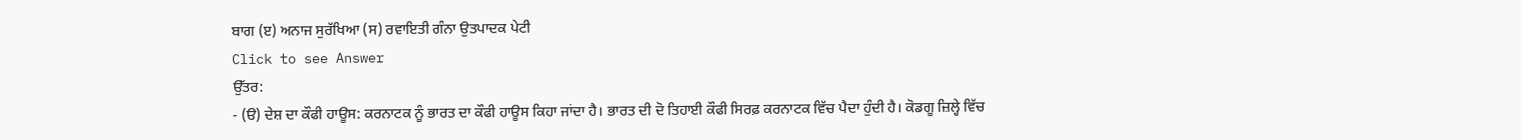ਬਾਗ (ੲ) ਅਨਾਜ ਸੁਰੱਖਿਆ (ਸ) ਰਵਾਇਤੀ ਗੰਨਾ ਉਤਪਾਦਕ ਪੇਟੀ
Click to see Answer
ਉੱਤਰ:
- (ੳ) ਦੇਸ਼ ਦਾ ਕੌਫੀ ਹਾਊਸ: ਕਰਨਾਟਕ ਨੂੰ ਭਾਰਤ ਦਾ ਕੌਫੀ ਹਾਊਸ ਕਿਹਾ ਜਾਂਦਾ ਹੈ। ਭਾਰਤ ਦੀ ਦੋ ਤਿਹਾਈ ਕੌਫੀ ਸਿਰਫ਼ ਕਰਨਾਟਕ ਵਿੱਚ ਪੈਦਾ ਹੁੰਦੀ ਹੈ। ਕੋਡਗੂ ਜ਼ਿਲ੍ਹੇ ਵਿੱਚ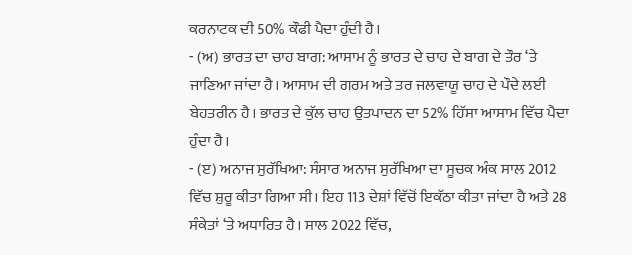ਕਰਨਾਟਕ ਦੀ 50% ਕੌਫੀ ਪੈਦਾ ਹੁੰਦੀ ਹੈ।
- (ਅ) ਭਾਰਤ ਦਾ ਚਾਹ ਬਾਗ: ਆਸਾਮ ਨੂੰ ਭਾਰਤ ਦੇ ਚਾਹ ਦੇ ਬਾਗ ਦੇ ਤੌਰ ‘ਤੇ ਜਾਣਿਆ ਜਾਂਦਾ ਹੈ। ਆਸਾਮ ਦੀ ਗਰਮ ਅਤੇ ਤਰ ਜਲਵਾਯੂ ਚਾਹ ਦੇ ਪੌਦੇ ਲਈ ਬੇਹਤਰੀਨ ਹੈ। ਭਾਰਤ ਦੇ ਕੁੱਲ ਚਾਹ ਉਤਪਾਦਨ ਦਾ 52% ਹਿੱਸਾ ਆਸਾਮ ਵਿੱਚ ਪੈਦਾ ਹੁੰਦਾ ਹੈ।
- (ੲ) ਅਨਾਜ ਸੁਰੱਖਿਆ: ਸੰਸਾਰ ਅਨਾਜ ਸੁਰੱਖਿਆ ਦਾ ਸੂਚਕ ਅੰਕ ਸਾਲ 2012 ਵਿੱਚ ਸ਼ੁਰੂ ਕੀਤਾ ਗਿਆ ਸੀ। ਇਹ 113 ਦੇਸ਼ਾਂ ਵਿੱਚੋਂ ਇਕੱਠਾ ਕੀਤਾ ਜਾਂਦਾ ਹੈ ਅਤੇ 28 ਸੰਕੇਤਾਂ ‘ਤੇ ਅਧਾਰਿਤ ਹੈ। ਸਾਲ 2022 ਵਿੱਚ,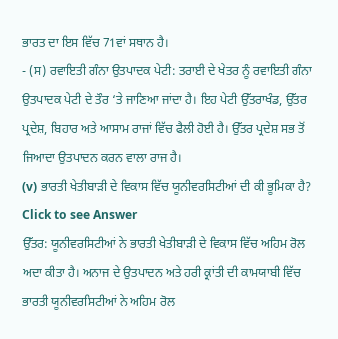ਭਾਰਤ ਦਾ ਇਸ ਵਿੱਚ 71ਵਾਂ ਸਥਾਨ ਹੈ।
- (ਸ) ਰਵਾਇਤੀ ਗੰਨਾ ਉਤਪਾਦਕ ਪੇਟੀ: ਤਰਾਈ ਦੇ ਖੇਤਰ ਨੂੰ ਰਵਾਇਤੀ ਗੰਨਾ ਉਤਪਾਦਕ ਪੇਟੀ ਦੇ ਤੌਰ ‘ਤੇ ਜਾਣਿਆ ਜਾਂਦਾ ਹੈ। ਇਹ ਪੇਟੀ ਉੱਤਰਾਖੰਡ, ਉੱਤਰ ਪ੍ਰਦੇਸ਼, ਬਿਹਾਰ ਅਤੇ ਆਸਾਮ ਰਾਜਾਂ ਵਿੱਚ ਫੈਲੀ ਹੋਈ ਹੈ। ਉੱਤਰ ਪ੍ਰਦੇਸ਼ ਸਭ ਤੋਂ ਜਿਆਦਾ ਉਤਪਾਦਨ ਕਰਨ ਵਾਲਾ ਰਾਜ ਹੈ।
(v) ਭਾਰਤੀ ਖੇਤੀਬਾੜੀ ਦੇ ਵਿਕਾਸ ਵਿੱਚ ਯੂਨੀਵਰਸਿਟੀਆਂ ਦੀ ਕੀ ਭੂਮਿਕਾ ਹੈ?
Click to see Answer
ਉੱਤਰ: ਯੂਨੀਵਰਸਿਟੀਆਂ ਨੇ ਭਾਰਤੀ ਖੇਤੀਬਾੜੀ ਦੇ ਵਿਕਾਸ ਵਿੱਚ ਅਹਿਮ ਰੋਲ ਅਦਾ ਕੀਤਾ ਹੈ। ਅਨਾਜ ਦੇ ਉਤਪਾਦਨ ਅਤੇ ਹਰੀ ਕ੍ਰਾਂਤੀ ਦੀ ਕਾਮਯਾਬੀ ਵਿੱਚ ਭਾਰਤੀ ਯੂਨੀਵਰਸਿਟੀਆਂ ਨੇ ਅਹਿਮ ਰੋਲ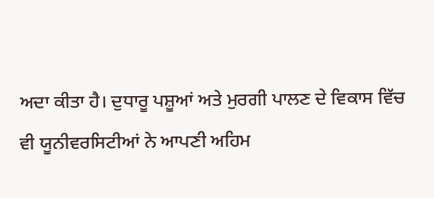ਅਦਾ ਕੀਤਾ ਹੈ। ਦੁਧਾਰੂ ਪਸ਼ੂਆਂ ਅਤੇ ਮੁਰਗੀ ਪਾਲਣ ਦੇ ਵਿਕਾਸ ਵਿੱਚ ਵੀ ਯੂਨੀਵਰਸਿਟੀਆਂ ਨੇ ਆਪਣੀ ਅਹਿਮ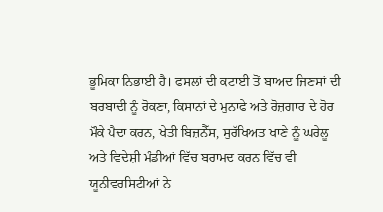ਭੂਮਿਕਾ ਨਿਭਾਈ ਹੈ। ਫਸਲਾਂ ਦੀ ਕਟਾਈ ਤੋਂ ਬਾਅਦ ਜਿਣਸਾਂ ਦੀ ਬਰਬਾਦੀ ਨੂੰ ਰੋਕਣਾ, ਕਿਸਾਨਾਂ ਦੇ ਮੁਨਾਫੇ ਅਤੇ ਰੋਜ਼ਗਾਰ ਦੇ ਹੋਰ ਮੌਕੇ ਪੈਦਾ ਕਰਨ, ਖੇਤੀ ਬਿਜ਼ਨੈੱਸ, ਸੁਰੱਖਿਅਤ ਖਾਣੇ ਨੂੰ ਘਰੇਲੂ ਅਤੇ ਵਿਦੇਸ਼ੀ ਮੰਡੀਆਂ ਵਿੱਚ ਬਰਾਮਦ ਕਰਨ ਵਿੱਚ ਵੀ ਯੂਨੀਵਰਸਿਟੀਆਂ ਨੇ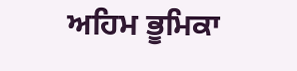ਅਹਿਮ ਭੂਮਿਕਾ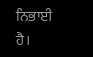ਨਿਭਾਈ ਹੈ।